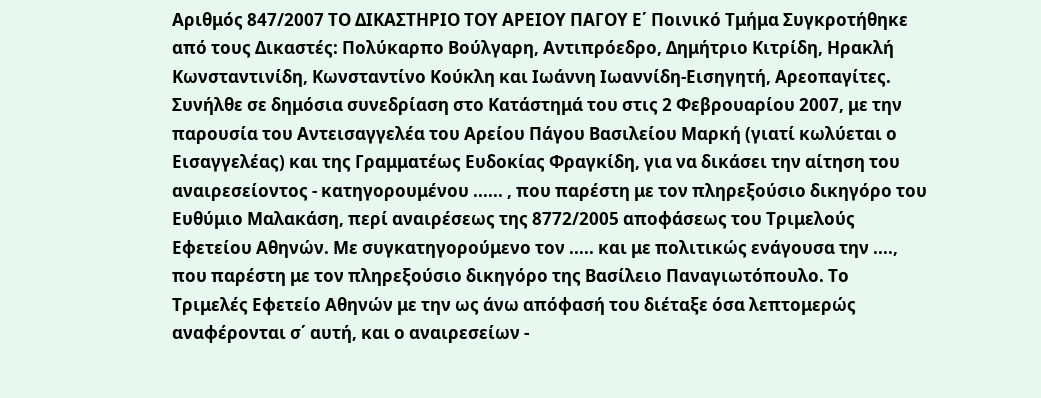Αριθμός 847/2007 ΤΟ ΔΙΚΑΣΤΗΡΙΟ ΤΟΥ ΑΡΕΙΟΥ ΠΑΓΟΥ Ε΄ Ποινικό Τμήμα Συγκροτήθηκε από τους Δικαστές: Πολύκαρπο Βούλγαρη, Αντιπρόεδρο, Δημήτριο Κιτρίδη, Ηρακλή Κωνσταντινίδη, Κωνσταντίνο Κούκλη και Ιωάννη Ιωαννίδη-Εισηγητή, Αρεοπαγίτες. Συνήλθε σε δημόσια συνεδρίαση στο Κατάστημά του στις 2 Φεβρουαρίου 2007, με την παρουσία του Αντεισαγγελέα του Αρείου Πάγου Βασιλείου Μαρκή (γιατί κωλύεται ο Εισαγγελέας) και της Γραμματέως Ευδοκίας Φραγκίδη, για να δικάσει την αίτηση του αναιρεσείοντος - κατηγορουμένου ...... , που παρέστη με τον πληρεξούσιο δικηγόρο του Ευθύμιο Μαλακάση, περί αναιρέσεως της 8772/2005 αποφάσεως του Τριμελούς Εφετείου Αθηνών. Με συγκατηγορούμενο τον ..... και με πολιτικώς ενάγουσα την ...., που παρέστη με τον πληρεξούσιο δικηγόρο της Βασίλειο Παναγιωτόπουλο. Το Τριμελές Εφετείο Αθηνών με την ως άνω απόφασή του διέταξε όσα λεπτομερώς αναφέρονται σ΄ αυτή, και ο αναιρεσείων -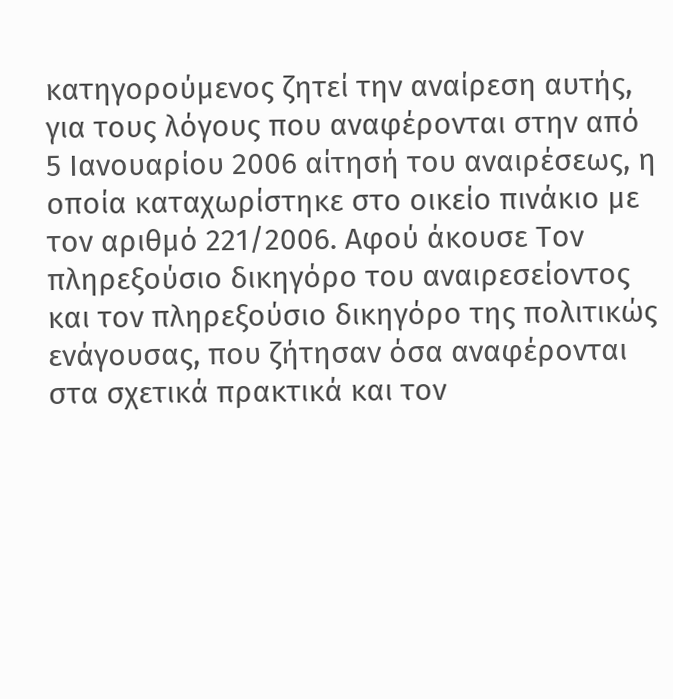κατηγορούμενος ζητεί την αναίρεση αυτής, για τους λόγους που αναφέρονται στην από 5 Ιανουαρίου 2006 αίτησή του αναιρέσεως, η οποία καταχωρίστηκε στο οικείο πινάκιο με τον αριθμό 221/2006. Αφού άκουσε Τον πληρεξούσιο δικηγόρο του αναιρεσείοντος και τον πληρεξούσιο δικηγόρο της πολιτικώς ενάγουσας, που ζήτησαν όσα αναφέρονται στα σχετικά πρακτικά και τον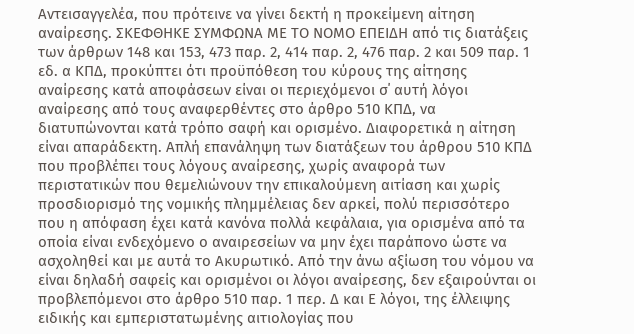Αντεισαγγελέα, που πρότεινε να γίνει δεκτή η προκείμενη αίτηση αναίρεσης. ΣΚΕΦΘΗΚΕ ΣΥΜΦΩΝΑ ΜΕ ΤΟ ΝΟΜΟ ΕΠΕΙΔΗ από τις διατάξεις των άρθρων 148 και 153, 473 παρ. 2, 414 παρ. 2, 476 παρ. 2 και 509 παρ. 1 εδ. α ΚΠΔ, προκύπτει ότι προϋπόθεση του κύρους της αίτησης αναίρεσης κατά αποφάσεων είναι οι περιεχόμενοι σ΄ αυτή λόγοι αναίρεσης από τους αναφερθέντες στο άρθρο 510 ΚΠΔ, να διατυπώνονται κατά τρόπο σαφή και ορισμένο. Διαφορετικά η αίτηση είναι απαράδεκτη. Απλή επανάληψη των διατάξεων του άρθρου 510 ΚΠΔ που προβλέπει τους λόγους αναίρεσης, χωρίς αναφορά των περιστατικών που θεμελιώνουν την επικαλούμενη αιτίαση και χωρίς προσδιορισμό της νομικής πλημμέλειας δεν αρκεί, πολύ περισσότερο που η απόφαση έχει κατά κανόνα πολλά κεφάλαια, για ορισμένα από τα οποία είναι ενδεχόμενο ο αναιρεσείων να μην έχει παράπονο ώστε να ασχοληθεί και με αυτά το Ακυρωτικό. Από την άνω αξίωση του νόμου να είναι δηλαδή σαφείς και ορισμένοι οι λόγοι αναίρεσης, δεν εξαιρούνται οι προβλεπόμενοι στο άρθρο 510 παρ. 1 περ. Δ και Ε λόγοι, της έλλειψης ειδικής και εμπεριστατωμένης αιτιολογίας που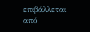επιβάλλεται από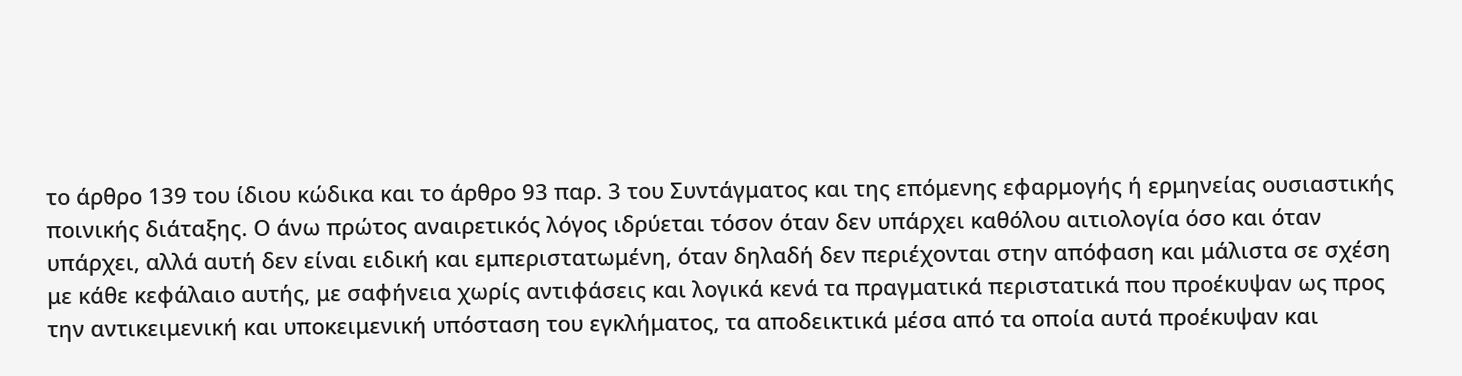το άρθρο 139 του ίδιου κώδικα και το άρθρο 93 παρ. 3 του Συντάγματος και της επόμενης εφαρμογής ή ερμηνείας ουσιαστικής ποινικής διάταξης. Ο άνω πρώτος αναιρετικός λόγος ιδρύεται τόσον όταν δεν υπάρχει καθόλου αιτιολογία όσο και όταν υπάρχει, αλλά αυτή δεν είναι ειδική και εμπεριστατωμένη, όταν δηλαδή δεν περιέχονται στην απόφαση και μάλιστα σε σχέση με κάθε κεφάλαιο αυτής, με σαφήνεια χωρίς αντιφάσεις και λογικά κενά τα πραγματικά περιστατικά που προέκυψαν ως προς την αντικειμενική και υποκειμενική υπόσταση του εγκλήματος, τα αποδεικτικά μέσα από τα οποία αυτά προέκυψαν και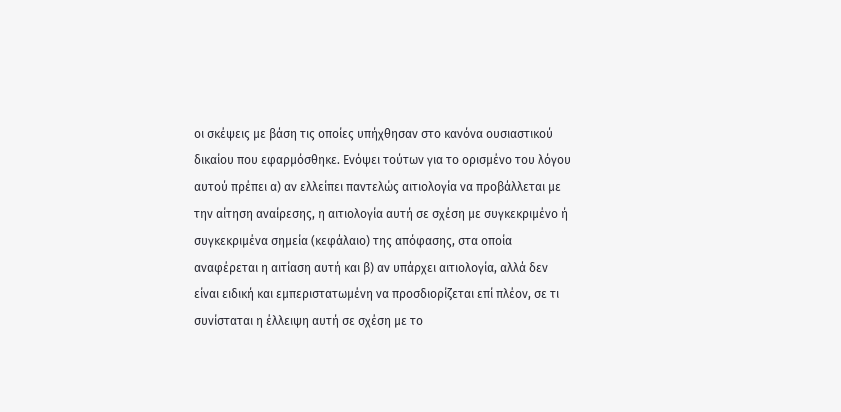οι σκέψεις με βάση τις οποίες υπήχθησαν στο κανόνα ουσιαστικού δικαίου που εφαρμόσθηκε. Ενόψει τούτων για το ορισμένο του λόγου αυτού πρέπει α) αν ελλείπει παντελώς αιτιολογία να προβάλλεται με την αίτηση αναίρεσης, η αιτιολογία αυτή σε σχέση με συγκεκριμένο ή συγκεκριμένα σημεία (κεφάλαιο) της απόφασης, στα οποία αναφέρεται η αιτίαση αυτή και β) αν υπάρχει αιτιολογία, αλλά δεν είναι ειδική και εμπεριστατωμένη να προσδιορίζεται επί πλέον, σε τι συνίσταται η έλλειψη αυτή σε σχέση με το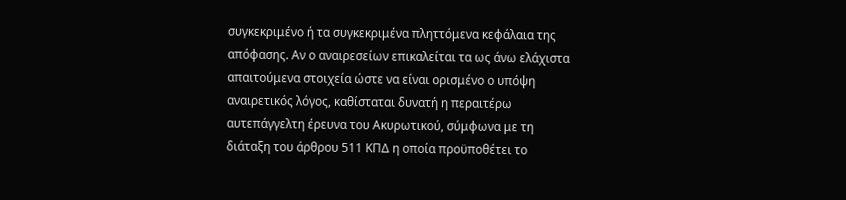συγκεκριμένο ή τα συγκεκριμένα πληττόμενα κεφάλαια της απόφασης. Αν ο αναιρεσείων επικαλείται τα ως άνω ελάχιστα απαιτούμενα στοιχεία ώστε να είναι ορισμένο ο υπόψη αναιρετικός λόγος, καθίσταται δυνατή η περαιτέρω αυτεπάγγελτη έρευνα του Ακυρωτικού, σύμφωνα με τη διάταξη του άρθρου 511 ΚΠΔ η οποία προϋποθέτει το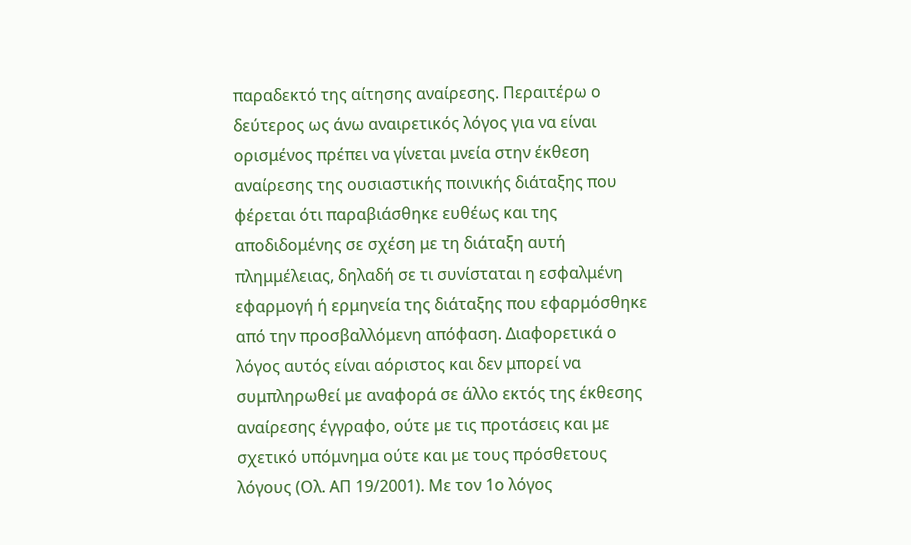παραδεκτό της αίτησης αναίρεσης. Περαιτέρω ο δεύτερος ως άνω αναιρετικός λόγος για να είναι ορισμένος πρέπει να γίνεται μνεία στην έκθεση αναίρεσης της ουσιαστικής ποινικής διάταξης που φέρεται ότι παραβιάσθηκε ευθέως και της αποδιδομένης σε σχέση με τη διάταξη αυτή πλημμέλειας, δηλαδή σε τι συνίσταται η εσφαλμένη εφαρμογή ή ερμηνεία της διάταξης που εφαρμόσθηκε από την προσβαλλόμενη απόφαση. Διαφορετικά ο λόγος αυτός είναι αόριστος και δεν μπορεί να συμπληρωθεί με αναφορά σε άλλο εκτός της έκθεσης αναίρεσης έγγραφο, ούτε με τις προτάσεις και με σχετικό υπόμνημα ούτε και με τους πρόσθετους λόγους (Ολ. ΑΠ 19/2001). Με τον 1ο λόγος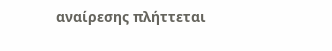αναίρεσης πλήττεται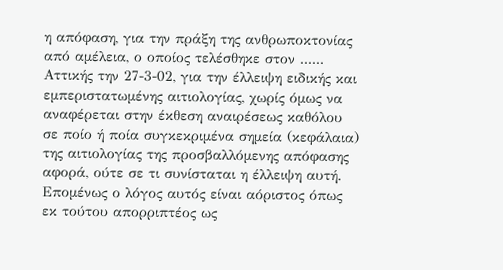η απόφαση, για την πράξη της ανθρωποκτονίας από αμέλεια, ο οποίος τελέσθηκε στον ...... Αττικής την 27-3-02, για την έλλειψη ειδικής και εμπεριστατωμένης αιτιολογίας, χωρίς όμως να αναφέρεται στην έκθεση αναιρέσεως καθόλου σε ποίο ή ποία συγκεκριμένα σημεία (κεφάλαια) της αιτιολογίας της προσβαλλόμενης απόφασης αφορά, ούτε σε τι συνίσταται η έλλειψη αυτή. Επομένως ο λόγος αυτός είναι αόριστος όπως εκ τούτου απορριπτέος ως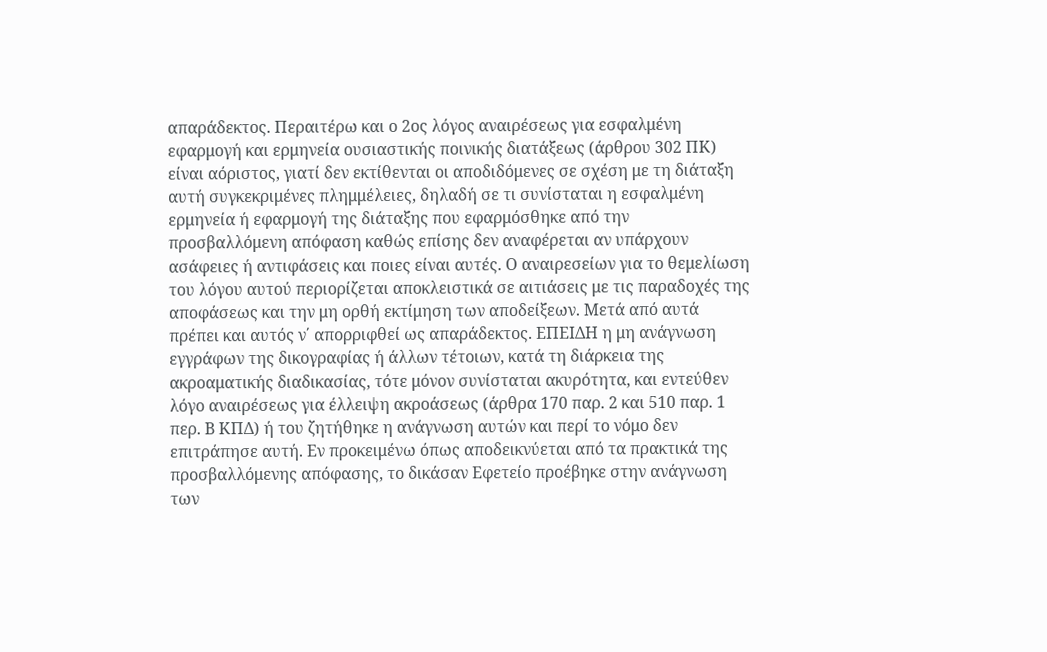απαράδεκτος. Περαιτέρω και ο 2ος λόγος αναιρέσεως για εσφαλμένη εφαρμογή και ερμηνεία ουσιαστικής ποινικής διατάξεως (άρθρου 302 ΠΚ) είναι αόριστος, γιατί δεν εκτίθενται οι αποδιδόμενες σε σχέση με τη διάταξη αυτή συγκεκριμένες πλημμέλειες, δηλαδή σε τι συνίσταται η εσφαλμένη ερμηνεία ή εφαρμογή της διάταξης που εφαρμόσθηκε από την προσβαλλόμενη απόφαση καθώς επίσης δεν αναφέρεται αν υπάρχουν ασάφειες ή αντιφάσεις και ποιες είναι αυτές. Ο αναιρεσείων για το θεμελίωση του λόγου αυτού περιορίζεται αποκλειστικά σε αιτιάσεις με τις παραδοχές της αποφάσεως και την μη ορθή εκτίμηση των αποδείξεων. Μετά από αυτά πρέπει και αυτός ν΄ απορριφθεί ως απαράδεκτος. ΕΠΕΙΔΗ η μη ανάγνωση εγγράφων της δικογραφίας ή άλλων τέτοιων, κατά τη διάρκεια της ακροαματικής διαδικασίας, τότε μόνον συνίσταται ακυρότητα, και εντεύθεν λόγο αναιρέσεως για έλλειψη ακροάσεως (άρθρα 170 παρ. 2 και 510 παρ. 1 περ. Β ΚΠΔ) ή του ζητήθηκε η ανάγνωση αυτών και περί το νόμο δεν επιτράπησε αυτή. Εν προκειμένω όπως αποδεικνύεται από τα πρακτικά της προσβαλλόμενης απόφασης, το δικάσαν Εφετείο προέβηκε στην ανάγνωση των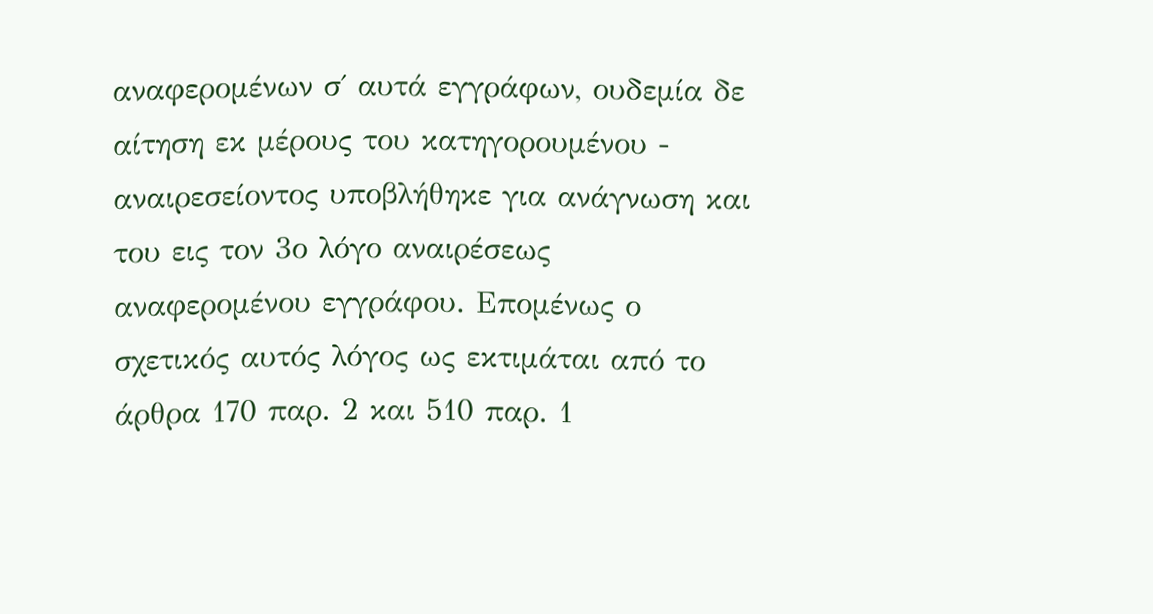αναφερομένων σ΄ αυτά εγγράφων, ουδεμία δε αίτηση εκ μέρους του κατηγορουμένου - αναιρεσείοντος υποβλήθηκε για ανάγνωση και του εις τον 3ο λόγο αναιρέσεως αναφερομένου εγγράφου. Επομένως ο σχετικός αυτός λόγος ως εκτιμάται από το άρθρα 170 παρ. 2 και 510 παρ. 1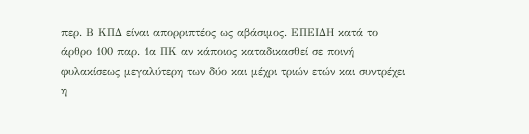περ. Β ΚΠΔ είναι απορριπτέος ως αβάσιμος. ΕΠΕΙΔΗ κατά το άρθρο 100 παρ. 1α ΠΚ αν κάποιος καταδικασθεί σε ποινή φυλακίσεως μεγαλύτερη των δύο και μέχρι τριών ετών και συντρέχει η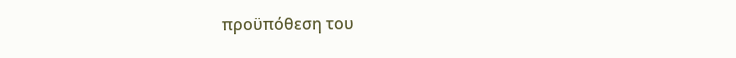προϋπόθεση του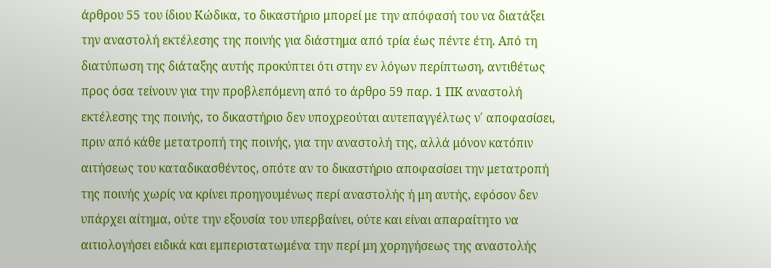άρθρου 55 του ίδιου Κώδικα, το δικαστήριο μπορεί με την απόφασή του να διατάξει την αναστολή εκτέλεσης της ποινής για διάστημα από τρία έως πέντε έτη. Από τη διατύπωση της διάταξης αυτής προκύπτει ότι στην εν λόγων περίπτωση, αντιθέτως προς όσα τείνουν για την προβλεπόμενη από το άρθρο 59 παρ. 1 ΠΚ αναστολή εκτέλεσης της ποινής, το δικαστήριο δεν υποχρεούται αυτεπαγγέλτως ν΄ αποφασίσει, πριν από κάθε μετατροπή της ποινής, για την αναστολή της, αλλά μόνον κατόπιν αιτήσεως του καταδικασθέντος, οπότε αν το δικαστήριο αποφασίσει την μετατροπή της ποινής χωρίς να κρίνει προηγουμένως περί αναστολής ή μη αυτής, εφόσον δεν υπάρχει αίτημα, ούτε την εξουσία του υπερβαίνει, ούτε και είναι απαραίτητο να αιτιολογήσει ειδικά και εμπεριστατωμένα την περί μη χορηγήσεως της αναστολής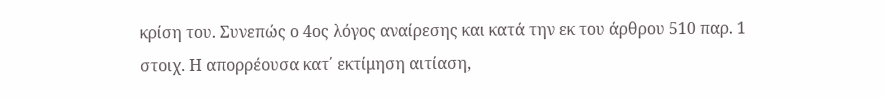κρίση του. Συνεπώς ο 4ος λόγος αναίρεσης και κατά την εκ του άρθρου 510 παρ. 1 στοιχ. Η απορρέουσα κατ΄ εκτίμηση αιτίαση,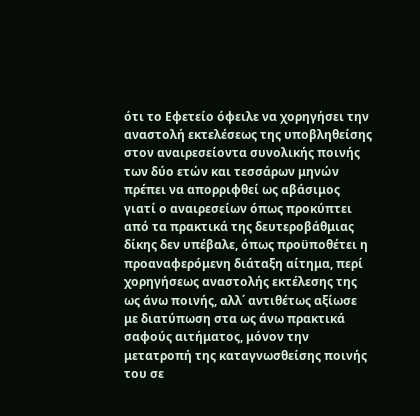ότι το Εφετείο όφειλε να χορηγήσει την αναστολή εκτελέσεως της υποβληθείσης στον αναιρεσείοντα συνολικής ποινής των δύο ετών και τεσσάρων μηνών πρέπει να απορριφθεί ως αβάσιμος γιατί ο αναιρεσείων όπως προκύπτει από τα πρακτικά της δευτεροβάθμιας δίκης δεν υπέβαλε, όπως προϋποθέτει η προαναφερόμενη διάταξη αίτημα, περί χορηγήσεως αναστολής εκτέλεσης της ως άνω ποινής, αλλ΄ αντιθέτως αξίωσε με διατύπωση στα ως άνω πρακτικά σαφούς αιτήματος, μόνον την μετατροπή της καταγνωσθείσης ποινής του σε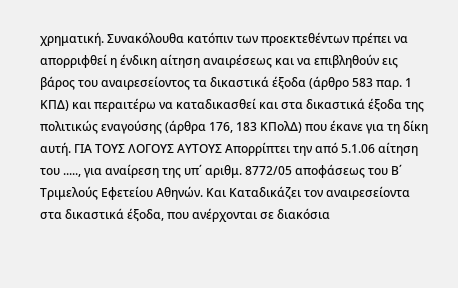χρηματική. Συνακόλουθα κατόπιν των προεκτεθέντων πρέπει να απορριφθεί η ένδικη αίτηση αναιρέσεως και να επιβληθούν εις βάρος του αναιρεσείοντος τα δικαστικά έξοδα (άρθρο 583 παρ. 1 ΚΠΔ) και περαιτέρω να καταδικασθεί και στα δικαστικά έξοδα της πολιτικώς εναγούσης (άρθρα 176, 183 ΚΠολΔ) που έκανε για τη δίκη αυτή. ΓΙΑ ΤΟΥΣ ΛΟΓΟΥΣ ΑΥΤΟΥΣ Απορρίπτει την από 5.1.06 αίτηση του ....., για αναίρεση της υπ΄ αριθμ. 8772/05 αποφάσεως του Β΄ Τριμελούς Εφετείου Αθηνών. Και Καταδικάζει τον αναιρεσείοντα στα δικαστικά έξοδα, που ανέρχονται σε διακόσια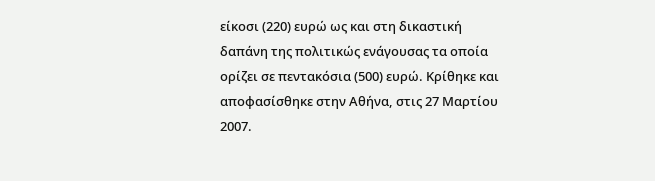είκοσι (220) ευρώ ως και στη δικαστική δαπάνη της πολιτικώς ενάγουσας τα οποία ορίζει σε πεντακόσια (500) ευρώ. Κρίθηκε και αποφασίσθηκε στην Αθήνα, στις 27 Μαρτίου 2007.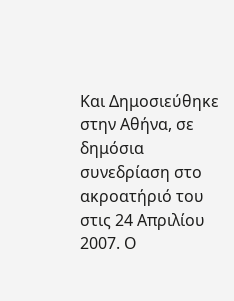Και Δημοσιεύθηκε στην Αθήνα, σε δημόσια συνεδρίαση στο ακροατήριό του στις 24 Απριλίου 2007. Ο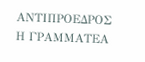ΑΝΤΙΠΡΟΕΔΡΟΣ Η ΓΡΑΜΜΑΤΕΑ